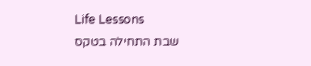Life Lessons
שבת התחילה בטקס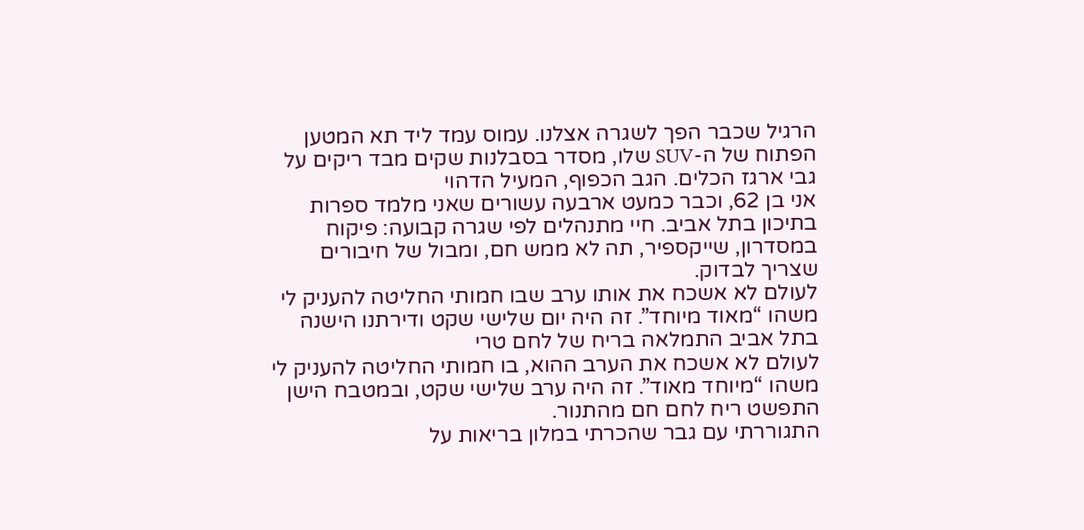הרגיל שכבר הפך לשגרה אצלנו. עמוס עמד ליד תא המטען הפתוח של ה-SUV שלו, מסדר בסבלנות שקים מבד ריקים על גבי ארגז הכלים. הגב הכפוף, המעיל הדהוי
אני בן 62, וכבר כמעט ארבעה עשורים שאני מלמד ספרות בתיכון בתל אביב. חיי מתנהלים לפי שגרה קבועה: פיקוח במסדרון, שייקספיר, תה לא ממש חם, ומבול של חיבורים שצריך לבדוק.
לעולם לא אשכח את אותו ערב שבו חמותי החליטה להעניק לי משהו “מאוד מיוחד”. זה היה יום שלישי שקט ודירתנו הישנה בתל אביב התמלאה בריח של לחם טרי
לעולם לא אשכח את הערב ההוא, בו חמותי החליטה להעניק לי משהו “מיוחד מאוד”. זה היה ערב שלישי שקט, ובמטבח הישן התפשט ריח לחם חם מהתנור.
התגוררתי עם גבר שהכרתי במלון בריאות על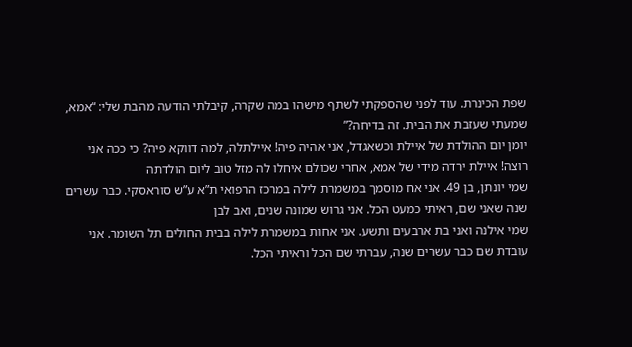שפת הכינרת. עוד לפני שהספקתי לשתף מישהו במה שקרה, קיבלתי הודעה מהבת שלי: “אמא, שמעתי שעזבת את הבית. זה בדיחה?”
יומן יום ההולדת של איילת וכשאגדל, אני אהיה פיה! איילתלה, למה דווקא פיה? כי ככה אני רוצה! איילת ירדה מידי של אמא, אחרי שכולם איחלו לה מזל טוב ליום הולדתה
שמי יונתן, בן 49. אני אח מוסמך במשמרת לילה במרכז הרפואי ת”א ע”ש סוראסקי. כבר עשרים שנה שאני שם, ראיתי כמעט הכל. אני גרוש שמונה שנים, ואב לבן
שמי אילנה ואני בת ארבעים ותשע. אני אחות במשמרת לילה בבית החולים תל השומר. אני עובדת שם כבר עשרים שנה, עברתי שם הכל וראיתי הכל.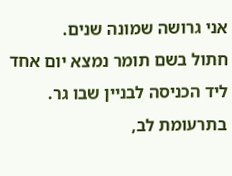אני גרושה שמונה שנים.
חתול בשם תומר נמצא יום אחד ליד הכניסה לבניין שבו גר. בתרעומת לב,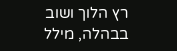רץ הלוך ושוב בבהלה, מילל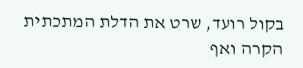בקול רועד, שרט את הדלת המתכתית הקרה ואף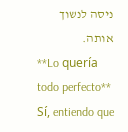ניסה לנשוך אותה.
**Lo quería todo perfecto** Sí, entiendo que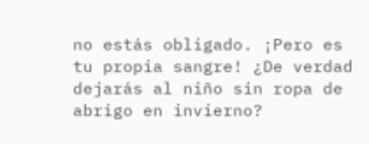no estás obligado. ¡Pero es tu propia sangre! ¿De verdad dejarás al niño sin ropa de abrigo en invierno?